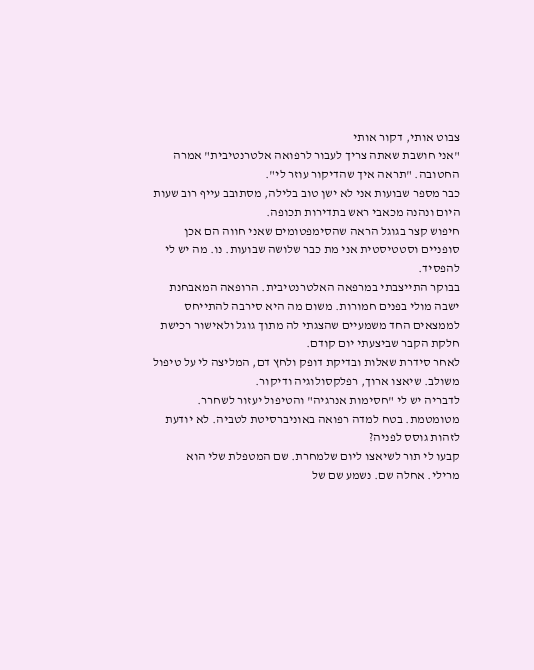צבוט אותי, דקור אותי
"אני חושבת שאתה צריך לעבור לרפואה אלטרנטיבית" אמרה החטובה. "תראה איך שהדיקור עוזר לי".
כבר מספר שבועות אני לא ישן טוב בלילה, מסתובב עייף רוב שעות היום ונהנה מכאבי ראש בתדירות תכופה.
חיפוש קצר בגוגל הראה שהסימפטומים שאני חווה הם אכן סופניים וסטטיסטית אני מת כבר שלושה שבועות. נו. מה יש לי להפסיד.
בבוקר התייצבתי במרפאה האלטרנטיבית. הרופאה המאבחנת ישבה מולי בפנים חמורות. משום מה היא סירבה להתייחס לממצאים החד משמעיים שהצגתי לה מתוך גוגל ולאישור רכישת חלקת הקבר שביצעתי יום קודם.
לאחר סידרת שאלות ובדיקת דופק ולחץ דם, המליצה לי על טיפול משולב. שיאצו ארוך, רפלקסולוגיה ודיקור.
לדבריה יש לי "חסימות אנרגיה" והטיפול יעזור לשחרר.
מטומטמת. בטח למדה רפואה באוניברסיטת לטביה. לא יודעת לזהות גוסס לפניה?
קבעו לי תור לשיאצו ליום שלמחרת. שם המטפלת שלי הוא מרילי. אחלה שם. נשמע שם של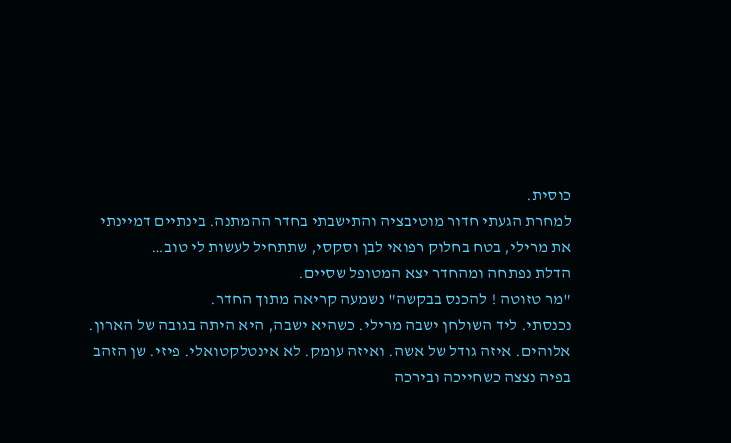כוסית.
למחרת הגעתי חדור מוטיבציה והתישבתי בחדר ההמתנה. בינתיים דמיינתי את מרילי, בטח בחלוק רפואי לבן וסקסי, שתתחיל לעשות לי טוב…
הדלת נפתחה ומהחדר יצא המטופל שסיים.
"מר טזוטה ! להכנס בבקשה" נשמעה קריאה מתוך החדר.
נכנסתי. ליד השולחן ישבה מרילי. כשהיא ישבה, היא היתה בגובה של הארון. אלוהים. איזה גודל של אשה. ואיזה עומק. לא אינטלקטואלי. פיזי. שן הזהב בפיה נצצה כשחייכה ובירכה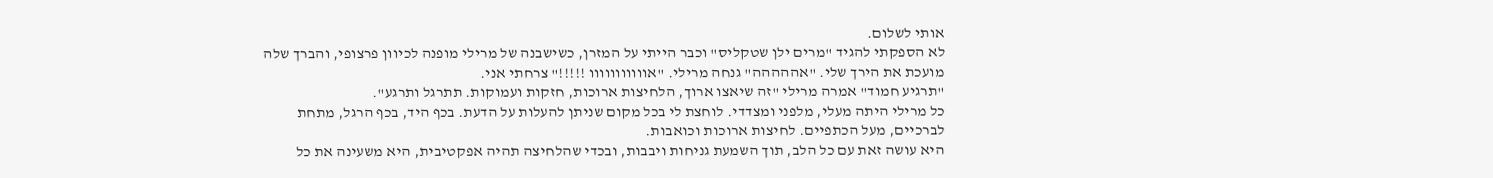אותי לשלום.
לא הספקתי להגיד "מרים ילן שטקליס" וכבר הייתי על המזרן, כשישבנה של מרילי מופנה לכיוון פרצופי, והברך שלה מועכת את הירך שלי. "אההההה" גנחה מרילי. "אווווווווווו !!!!!" צרחתי אני.
"תרגיע חמוד" אמרה מרילי "זה שיאצו ארוך, הלחיצות ארוכות, חזקות ועמוקות. תתרגל ותרגע".
כל מרילי היתה מעלי, מלפני ומצדדי. לוחצת לי בכל מקום שניתן להעלות על הדעת. בכף היד, בכף הרגל, מתחת לברכיים, מעל הכתפיים. לחיצות ארוכות וכואבות.
היא עושה זאת עם כל הלב, תוך השמעת גניחות ויבבות, ובכדי שהלחיצה תהיה אפקטיבית, היא משעינה את כל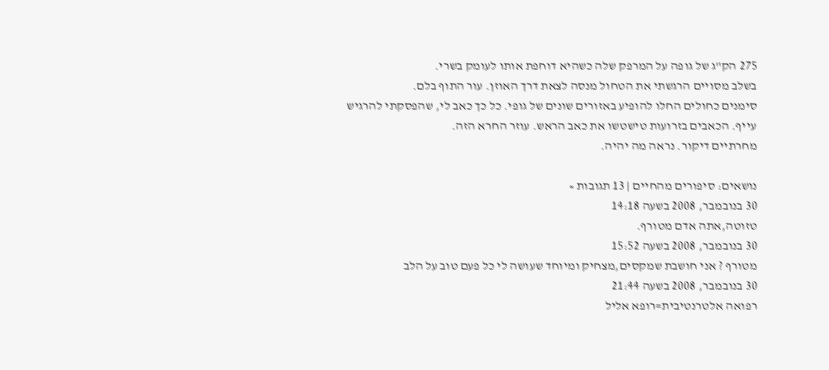275 הק"ג של גופה על המרפק שלה כשהיא דוחפת אותו לעומק בשרי.
בשלב מסויים הרגשתי את הטחול מנסה לצאת דרך האוזן. עור התוף בלם.
סימנים כחולים החלו להופיע באזורים שונים של גופי. כל כך כאב לי, שהפסקתי להרגיש עייף. הכאבים בזרועות טישטשו את כאב הראש. עוזר החרא הזה.
מחרתיים דיקור. נראה מה יהיה.

נושאים: סיפורים מהחיים | 13 תגובות »
30 בנובמבר, 2008 בשעה 14:18
טזוטה,אתה אדם מטורף.
30 בנובמבר, 2008 בשעה 15:52
מטורף ? אני חושבת שמקסים,מצחיק ומיוחד שעושה לי כל פעם טוב על הלב
30 בנובמבר, 2008 בשעה 21:44
רפואה אלטרנטיבית=רופא אליל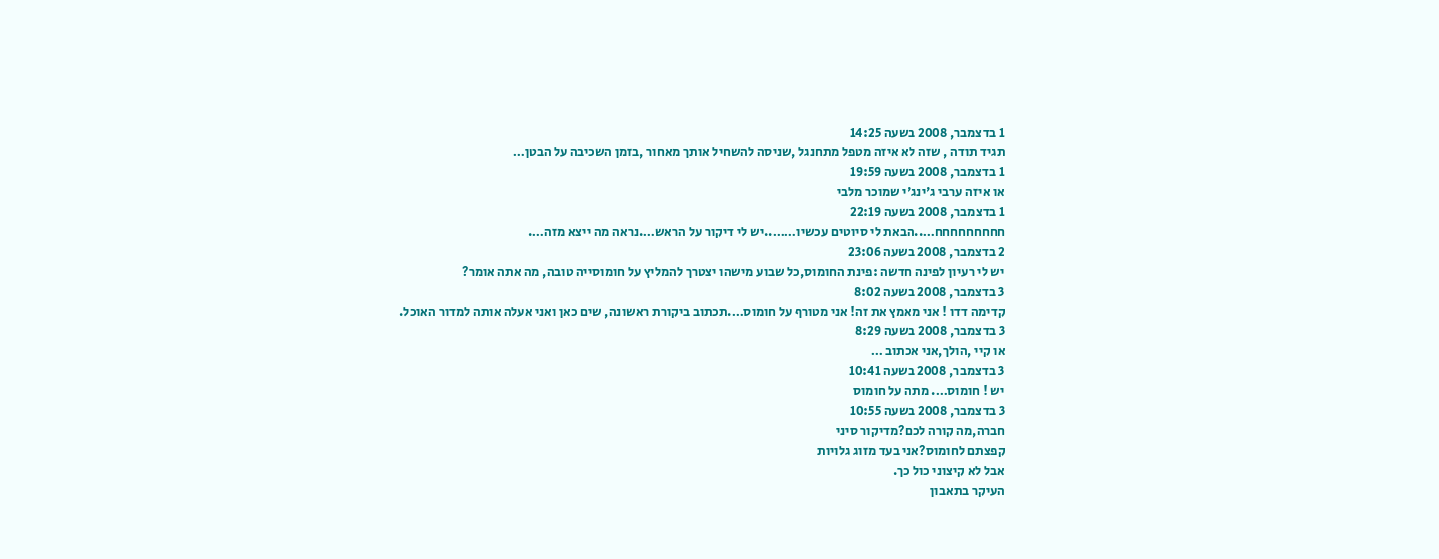1 בדצמבר, 2008 בשעה 14:25
תגיד תודה , שזה לא איזה מטפל מתחנגל ,שניסה להשחיל אותך מאחור ,בזמן השכיבה על הבטן…
1 בדצמבר, 2008 בשעה 19:59
או איזה ערבי ג'ינג'י שמוכר מלבי
1 בדצמבר, 2008 בשעה 22:19
חחחחחחחחח…..הבאת לי סיוטים עכשיו……..יש לי דיקור על הראש….נראה מה ייצא מזה….
2 בדצמבר, 2008 בשעה 23:06
יש לי רעיון לפינה חדשה :פינת החומוס,כל שבוע מישהו יצטרך להמליץ על חומוסייה טובה, מה אתה אומר?
3 בדצמבר, 2008 בשעה 8:02
קדימה דדו ! אני מאמץ את זה! אני מטורף על חומוס….תכתוב ביקורת ראשונה, שים כאן ואני אעלה אותה למדור האוכל.
3 בדצמבר, 2008 בשעה 8:29
או קיי ,הולך,אני אכתוב …
3 בדצמבר, 2008 בשעה 10:41
יש ! חומוס…. מתה על חומוס
3 בדצמבר, 2008 בשעה 10:55
חברה,מה קורה לכם?מדיקור סיני
קפצתם לחומוס?אני בעד מזוג גלויות
אבל לא קיצוני כול כך.
העיקר בתאבון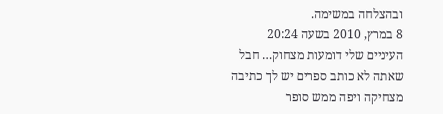ובהצלחה במשימה.
8 במרץ, 2010 בשעה 20:24
העיניים שלי דומעות מצחוק… חבל שאתה לא כותב ספרים יש לך כתיבה מצחיקה ויפה ממש סופר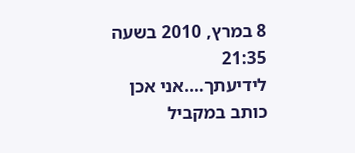8 במרץ, 2010 בשעה 21:35
לידיעתך….אני אכן כותב במקביל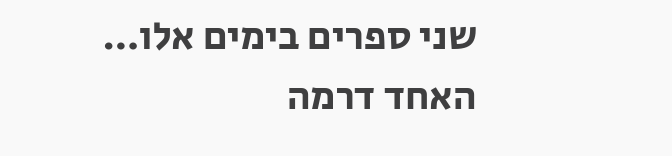שני ספרים בימים אלו… האחד דרמה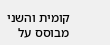קומית והשני מבוסס על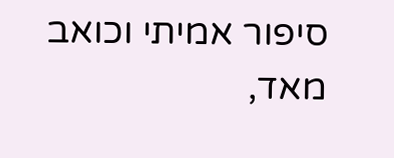סיפור אמיתי וכואב מאד,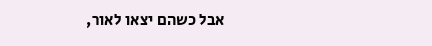אבל כשהם יצאו לאור,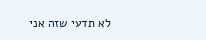לא תדעי שזה אני